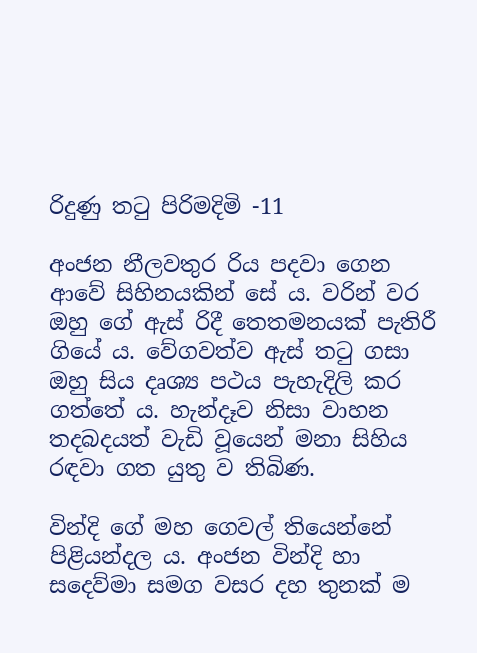රිදුණු තටු පිරිමදිමි -11

අංජන නීලවතුර රිය පදවා ගෙන ආවේ සිහිනයකින් සේ ය. වරින් වර ඔහු ගේ ඇස් රිදී තෙතමනයක් පැතිරී ගියේ ය. වේගවත්ව ඇස් තටු ගසා ඔහු සිය දෘශ්‍ය පථය පැහැදිලි කර ගත්තේ ය. හැන්දෑව නිසා වාහන තදබදයත් වැඩි වූයෙන් මනා සිහිය රඳවා ගත යුතු ව තිබිණ.

වින්දි ගේ මහ ගෙවල් තියෙන්නේ පිළියන්දල ය. අංජන වින්දි හා සදෙව්මා සමග වසර දහ තුනක් ම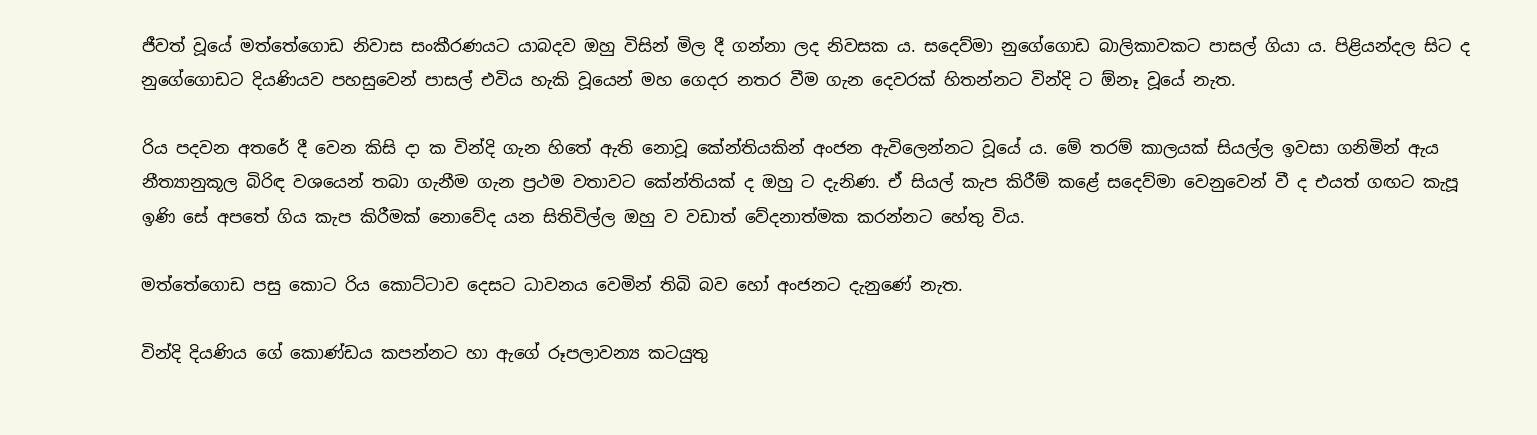ජීවත් වූයේ මත්තේගොඩ නිවාස සංකීරණයට යාබදව ඔහු විසින් මිල දී ගන්නා ලද නිවසක ය. සදෙව්මා නුගේගොඩ බාලිකාවකට පාසල් ගියා ය. පිළියන්දල සිට ද නුගේගොඩට දියණියව පහසුවෙන් පාසල් එවිය හැකි වූයෙන් මහ ගෙදර නතර වීම ගැන දෙවරක් හිතන්නට වින්දි ට ඕනෑ වූයේ නැත.

රිය පදවන අතරේ දී වෙන කිසි දා ක වින්දි ගැන හිතේ ඇති නොවූ කේන්තියකින් අංජන ඇවිලෙන්නට වූයේ ය. මේ තරම් කාලයක් සියල්ල ඉවසා ගනිමින් ඇය නීත්‍යානුකූල බිරිඳ වශයෙන් තබා ගැනීම ගැන ප්‍රථම වතාවට කේන්තියක් ද ඔහු ට දැනිණ. ඒ සියල් කැප කිරීම් කළේ සදෙව්මා වෙනුවෙන් වී ද එයත් ගඟට කැපූ ඉණි සේ අපතේ ගිය කැප කිරීමක් නොවේද යන සිතිවිල්ල ඔහු ව වඩාත් වේදනාත්මක කරන්නට හේතු විය.

මත්තේගොඩ පසු කොට රිය කොට්ටාව දෙසට ධාවනය වෙමින් තිබි බව හෝ අංජනට දැනුණේ නැත.

වින්දි දියණිය ගේ කොණ්ඩය කපන්නට හා ඇගේ රූපලාවන්‍ය කටයුතු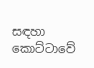සඳහා කොට්ටාවේ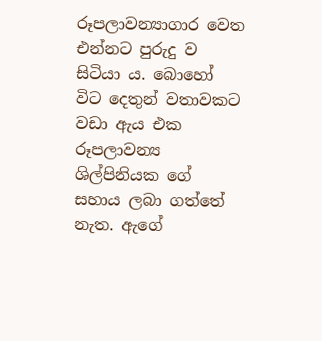රූපලාවන්‍යාගාර වෙත එන්නට පුරුදු ව සිටියා ය. බොහෝ විට දෙතුන් වතාවකට වඩා ඇය එක රූපලාවන්‍ය ශිල්පිනියක ගේ සහාය ලබා ගත්තේ නැත. ඇගේ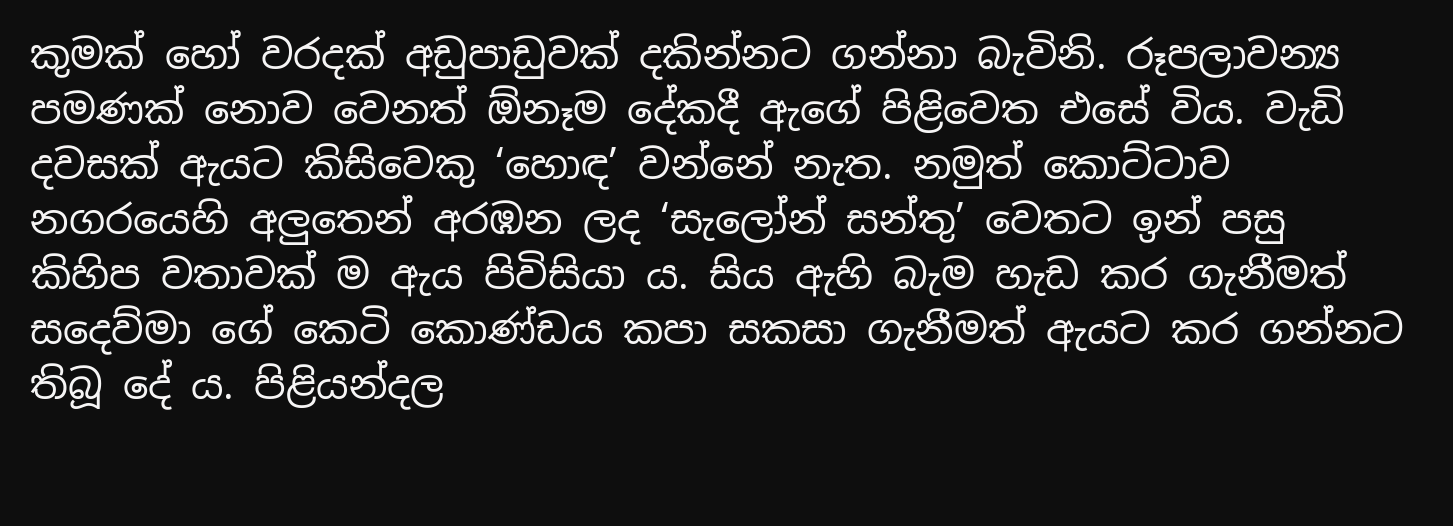කුමක් හෝ වරදක් අඩුපාඩුවක් දකින්නට ගන්නා බැවිනි. රූපලාවන්‍ය පමණක් නොව වෙනත් ඕනෑම දේකදී ඇගේ පිළිවෙත එසේ විය. වැඩි දවසක් ඇයට කිසිවෙකු ‘හොඳ’ වන්නේ නැත. නමුත් කොට්ටාව නගරයෙහි අලුතෙන් අරඹන ලද ‘සැලෝන් සන්තු’ වෙතට ඉන් පසු කිහිප වතාවක් ම ඇය පිවිසියා ය. සිය ඇහි බැම හැඩ කර ගැනීමත් සදෙව්මා ගේ කෙටි කොණ්ඩය කපා සකසා ගැනීමත් ඇයට කර ගන්නට තිබූ දේ ය. පිළියන්දල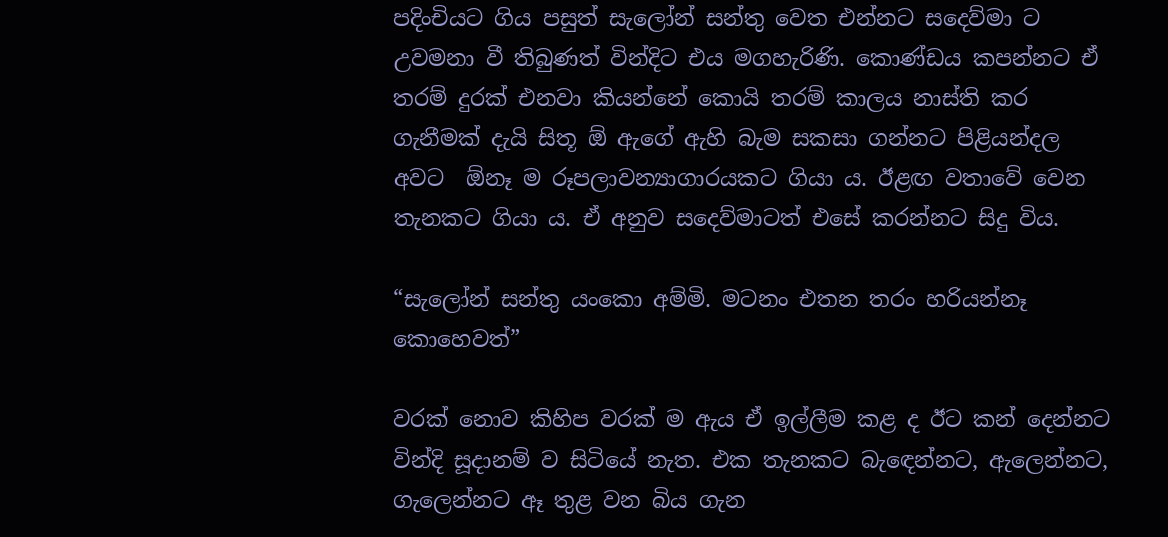පදිංචියට ගිය පසුත් සැලෝන් සන්තු වෙත එන්නට සදෙව්මා ට උවමනා වී තිබුණත් වින්දිට එය මගහැරිණි. කොණ්ඩය කපන්නට ඒ තරම් දුරක් එනවා කියන්නේ කොයි තරම් කාලය නාස්ති කර ගැනීමක් දැයි සිතූ ඕ ඇගේ ඇහි බැම සකසා ගන්නට පිළියන්දල අවට  ඕනෑ ම රූපලාවන්‍යාගාරයකට ගියා ය. ඊළඟ වතාවේ වෙන තැනකට ගියා ය. ඒ අනුව සදෙව්මාටත් එසේ කරන්නට සිදු විය.

“සැලෝන් සන්තු යංකො අම්මි. මටනං එතන තරං හරියන්නෑ කොහෙවත්”

වරක් නොව කිහිප වරක් ම ඇය ඒ ඉල්ලීම කළ ද ඊට කන් දෙන්නට වින්දි සූදානම් ව සිටියේ නැත. එක තැනකට බැඳෙන්නට, ඇලෙන්නට, ගැලෙන්නට ඈ තුළ වන බිය ගැන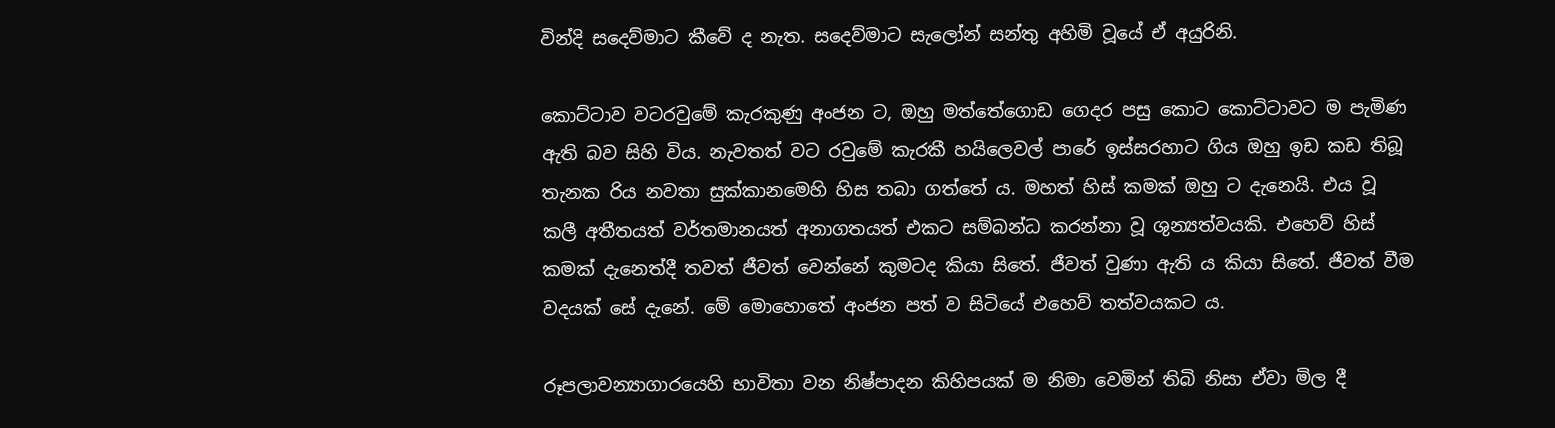වින්දි සදෙව්මාට කීවේ ද නැත. සදෙව්මාට සැලෝන් සන්තු අහිමි වූයේ ඒ අයුරිනි.

කොට්ටාව වටරවුමේ කැරකුණු අංජන ට, ඔහු මත්තේගොඩ ගෙදර පසු කොට කොට්ටාවට ම පැමිණ ඇති බව සිහි විය. නැවතත් වට රවුමේ කැරකී හයිලෙවල් පාරේ ඉස්සරහාට ගිය ඔහු ඉඩ කඩ තිබූ තැනක රිය නවතා සුක්කානමෙහි හිස තබා ගත්තේ ය. මහත් හිස් කමක් ඔහු ට දැනෙයි. එය වූ කලී අතීතයත් වර්තමානයත් අනාගතයත් එකට සම්බන්ධ කරන්නා වූ ශුන්‍යත්වයකි. එහෙව් හිස් කමක් දැනෙත්දී තවත් ජීවත් වෙන්නේ කුමටද කියා සිතේ. ජීවත් වුණා ඇති ය කියා සිතේ. ජීවත් වීම වදයක් සේ දැනේ. මේ මොහොතේ අංජන පත් ව සිටියේ එහෙව් තත්වයකට ය.

රූපලාවන්‍යාගාරයෙහි භාවිතා වන නිෂ්පාදන කිහිපයක් ම නිමා වෙමින් තිබි නිසා ඒවා මිල දී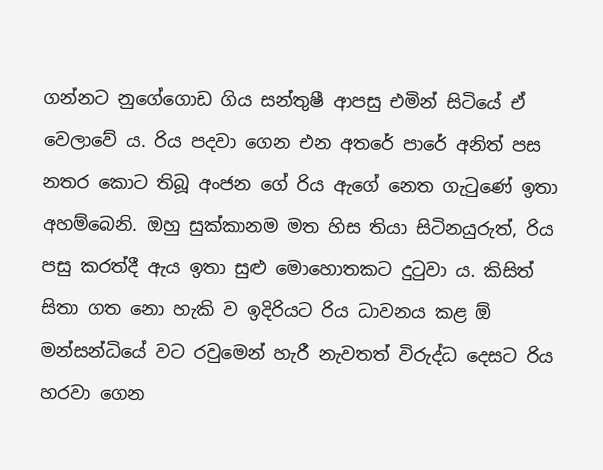ගන්නට නුගේගොඩ ගිය සන්තුෂී ආපසු එමින් සිටියේ ඒ වෙලාවේ ය. රිය පදවා ගෙන එන අතරේ පාරේ අනිත් පස නතර කොට තිබූ අංජන ගේ රිය ඇගේ නෙත ගැටුණේ ඉතා අහම්බෙනි. ඔහු සුක්කානම මත හිස තියා සිටිනයුරුත්, රිය පසු කරත්දී ඇය ඉතා සුළු මොහොතකට දුටුවා ය. කිසිත් සිතා ගත නො හැකි ව ඉදිරියට රිය ධාවනය කළ ඕ මන්සන්ධියේ වට රවුමෙන් හැරී නැවතත් විරුද්ධ දෙසට රිය හරවා ගෙන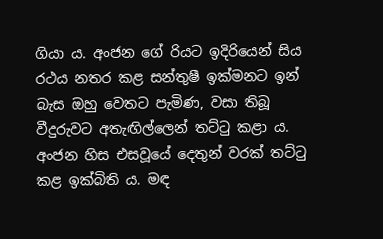ගියා ය. අංජන ගේ රියට ඉදිරියෙන් සිය රථය නතර කළ සන්තුෂී ඉක්මනට ඉන් බැස ඔහු වෙතට පැමිණ, වසා තිබූ වීදුරුවට අතැඟිල්ලෙන් තට්ටු කළා ය. අංජන හිස එසවූයේ දෙතුන් වරක් තට්ටු කළ ඉක්බිති ය. මඳ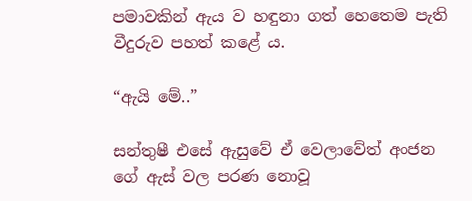පමාවකින් ඇය ව හඳුනා ගත් හෙතෙම පැති වීදුරුව පහත් කළේ ය.

“ඇයි මේ..”

සන්තුෂී එසේ ඇසුවේ ඒ වෙලාවේත් අංජන ගේ ඇස් වල පරණ නොවූ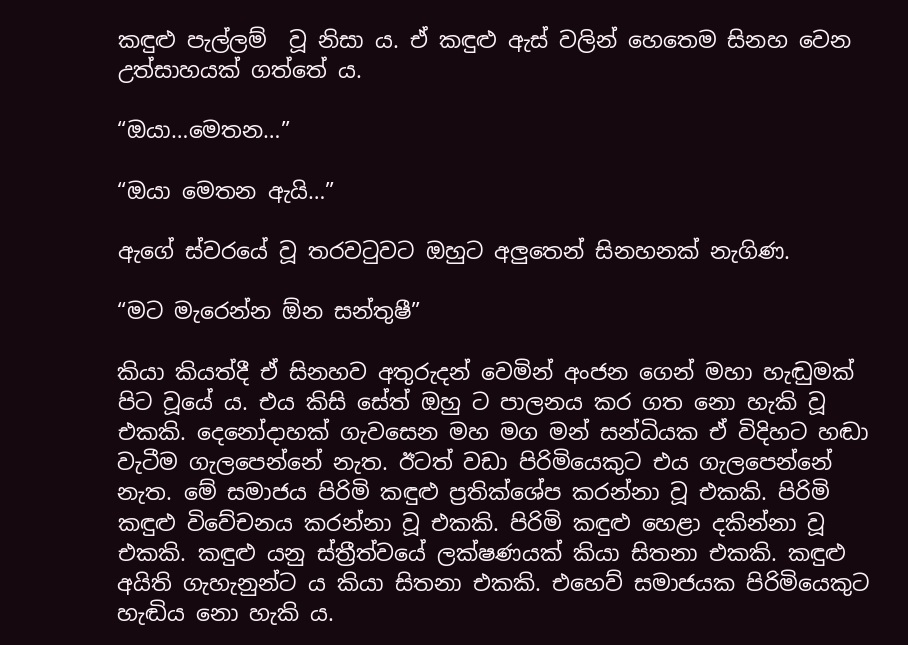කඳුළු පැල්ලම්  වූ නිසා ය. ඒ කඳුළු ඇස් වලින් හෙතෙම සිනහ වෙන උත්සාහයක් ගත්තේ ය.

“ඔයා…මෙතන…”

“ඔයා මෙතන ඇයි…”

ඇගේ ස්වරයේ වූ තරවටුවට ඔහුට අලුතෙන් සිනහනක් නැගිණ.

“මට මැරෙන්න ඕන සන්තුෂී”

කියා කියත්දී ඒ සිනහව අතුරුදන් වෙමින් අංජන ගෙන් මහා හැඬුමක් පිට වූයේ ය. එය කිසි සේත් ඔහු ට පාලනය කර ගත නො හැකි වූ එකකි. දෙනෝදාහක් ගැවසෙන මහ මග මන් සන්ධියක ඒ විදිහට හඬා වැටීම ගැලපෙන්නේ නැත. ඊටත් වඩා පිරිමියෙකුට එය ගැලපෙන්නේ නැත. මේ සමාජය පිරිමි කඳුළු ප්‍රතික්ශේප කරන්නා වූ එකකි. පිරිමි කඳුළු විවේචනය කරන්නා වූ එකකි. පිරිමි කඳුළු හෙළා දකින්නා වූ එකකි. කඳුළු යනු ස්ත්‍රීත්වයේ ලක්ෂණයක් කියා සිතනා එකකි. කඳුළු අයිති ගැහැනුන්ට ය කියා සිතනා එකකි. එහෙව් සමාජයක පිරිමියෙකුට හැඬිය නො හැකි ය.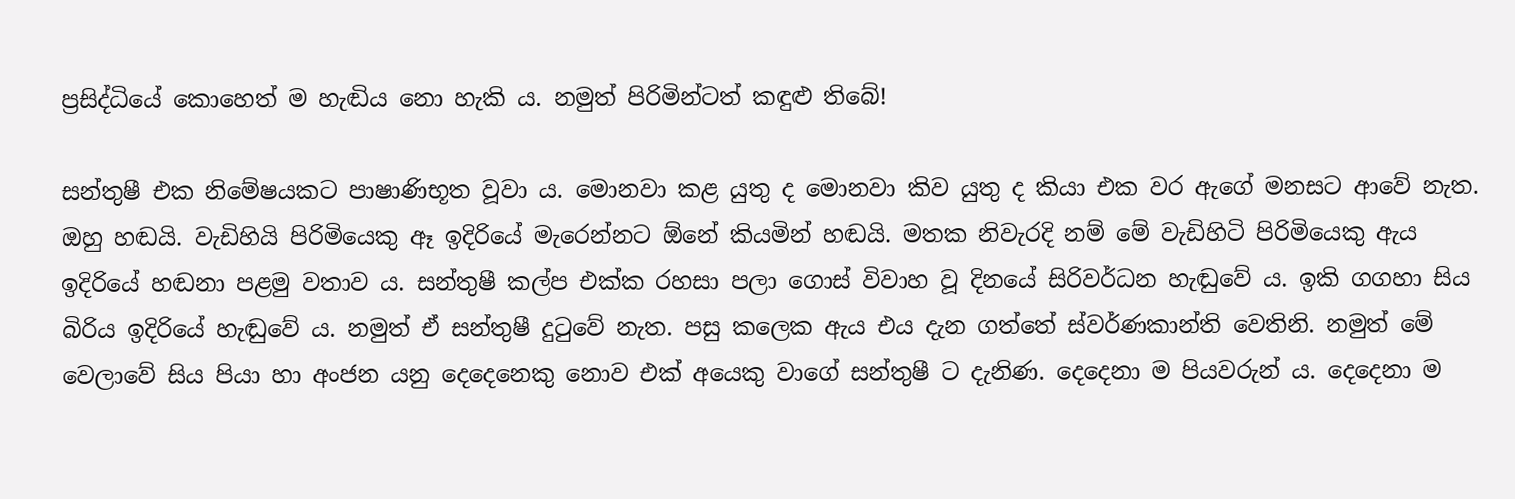ප්‍රසිද්ධියේ කොහෙත් ම හැඬිය නො හැකි ය. නමුත් පිරිමින්ටත් කඳුළු තිබේ!

සන්තුෂී එක නිමේෂයකට පාෂාණිභූත වූවා ය. මොනවා කළ යුතු ද මොනවා කිව යුතු ද කියා එක වර ඇගේ මනසට ආවේ නැත. ඔහු හඬයි. වැඩිහියි පිරිමියෙකු ඈ ඉදිරියේ මැරෙන්නට ඕනේ කියමින් හඬයි. මතක නිවැරදි නම් මේ වැඩිහිටි පිරිමියෙකු ඇය ඉදිරියේ හඬනා පළමු වතාව ය. සන්තුෂී කල්ප එක්ක රහසා පලා ගොස් විවාහ වූ දිනයේ සිරිවර්ධන හැඬුවේ ය. ඉකි ගගහා සිය බිරිය ඉදිරියේ හැඬුවේ ය. නමුත් ඒ සන්තුෂී දුටුවේ නැත. පසු කලෙක ඇය එය දැන ගත්තේ ස්වර්ණකාන්ති වෙතිනි. නමුත් මේ වෙලාවේ සිය පියා හා අංජන යනු දෙදෙනෙකු නොව එක් අයෙකු වාගේ සන්තුෂී ට දැනිණ. දෙදෙනා ම පියවරුන් ය. දෙදෙනා ම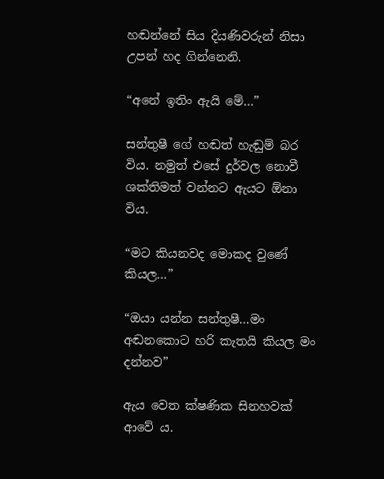හඬන්නේ සිය දියණිවරුන් නිසා උපන් හද ගින්නෙනි.

“අනේ ඉතිං ඇයි මේ…”

සන්තුෂී ගේ හඬත් හැඬුම් බර විය. නමුත් එසේ දුර්වල නොවී ශක්තිමත් වන්නට ඇයට ඕනා විය.

“මට කියනවද මොකද වුණේ කියල…”

“ඔයා යන්න සන්තුෂී…මං අඬනකොට හරි කැතයි කියල මං දන්නව”

ඇය වෙත ක්ෂණික සිනහවක් ආවේ ය.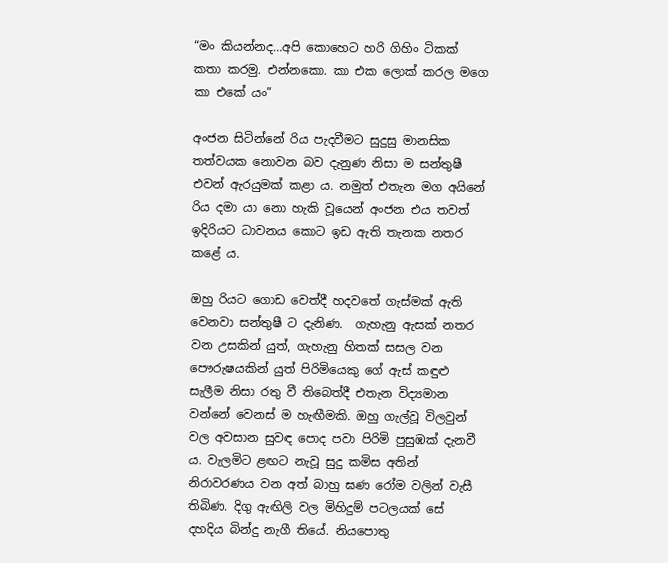“මං කියන්නද…අපි කොහෙට හරි ගිහිං ටිකක් කතා කරමු. එන්නකො. කා එක ලොක් කරල මගෙ කා එකේ යං”

අංජන සිටින්නේ රිය පැදවීමට සුදුසු මානසික තත්වයක නොවන බව දැනුණ නිසා ම සන්තුෂී එවන් ඇරයුමක් කළා ය. නමුත් එතැන මග අයිනේ රිය දමා යා නො හැකි වූයෙන් අංජන එය තවත් ඉදිරියට ධාවනය කොට ඉඩ ඇති තැනක නතර කළේ ය.

ඔහු රියට ගොඩ වෙත්දී හදවතේ ගැස්මක් ඇති වෙනවා සන්තුෂී ට දැනිණ.  ගැහැනු ඇසක් නතර වන උසකින් යුත්, ගැහැනු හිතක් සසල වන පෞරුෂයකින් යුත් පිරිමියෙකු ගේ ඇස් කඳුළු සැලීම නිසා රතු වී තිබෙත්දී එතැන විද්‍යමාන වන්නේ වෙනස් ම හැඟීමකි. ඔහු ගැල්වූ විලවුන් වල අවසාන සුවඳ පොද පවා පිරිමි පුසුඹක් දැනවී ය. වැලමිට ළඟට නැවූ සුදු කමිස අතින් නිරාවරණය වන අත් බාහු ඝණ රෝම වලින් වැසී තිබිණ. දිගු ඇඟිලි වල මිහිදුම් පටලයක් සේ දහදිය බින්දු නැගී තියේ. නියපොතු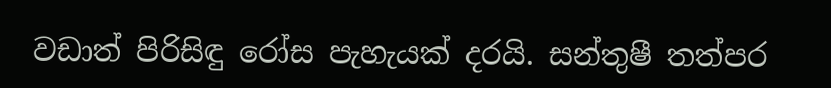වඩාත් පිරිසිඳු රෝස පැහැයක් දරයි. සන්තුෂී තත්පර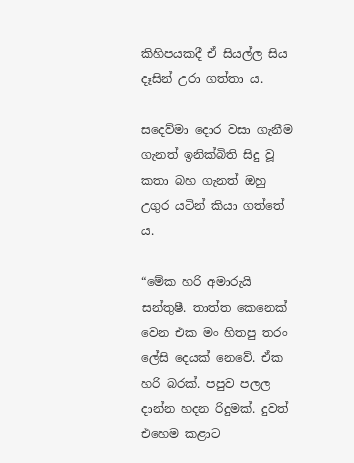කිහිපයකදී ඒ සියල්ල සිය දෑසින් උරා ගත්තා ය.

සදෙව්මා දොර වසා ගැනීම ගැනත් ඉනික්බිති සිදු වූ කතා බහ ගැනත් ඔහු උගුර යටින් කියා ගත්තේ ය.

“මේක හරි අමාරුයි සන්තුෂී. තාත්ත කෙනෙක් වෙන එක මං හිතපු තරං ලේසි දෙයක් නෙවේ. ඒක හරි බරක්. පපුව පලල දාන්න හදන රිදුමක්. දුවත් එහෙම කළාට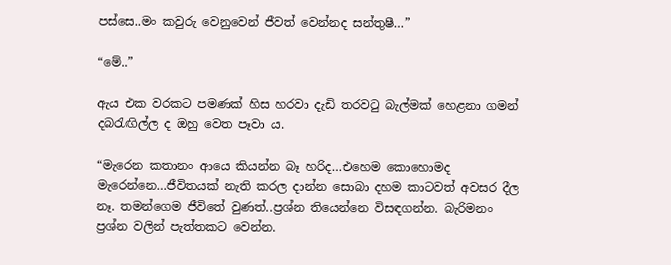පස්සෙ..මං කවුරු වෙනුවෙන් ජීවත් වෙන්නද සන්තුෂී…”

“මේ..”

ඇය එක වරකට පමණක් හිස හරවා දැඩි තරවටු බැල්මක් හෙළනා ගමන් දබරැඟිල්ල ද ඔහු වෙත පෑවා ය.

“මැරෙන කතානං ආයෙ කියන්න බෑ හරිද…එහෙම කොහොමද මැරෙන්නෙ…ජීවිතයක් නැති කරල දාන්න සොබා දහම කාටවත් අවසර දීල නෑ. තමන්ගෙම ජීවිතේ වුණත්..ප්‍රශ්න තියෙන්නෙ විසඳගන්න. බැරිමනං ප්‍රශ්න වලින් පැත්තකට වෙන්න.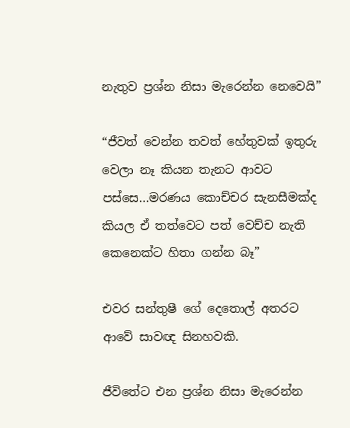නැතුව ප්‍රශ්න නිසා මැරෙන්න නෙවෙයි”

“ජීවත් වෙන්න තවත් හේතුවක් ඉතුරු වෙලා නෑ කියන තැනට ආවට පස්සෙ…මරණය කොච්චර සැනසීමක්ද කියල ඒ තත්වෙට පත් වෙච්ච නැති කෙනෙක්ට හිතා ගන්න බෑ”

එවර සන්තුෂී ගේ දෙතොල් අතරට ආවේ සාවඥ සිනහවකි.

ජීවිතේට එන ප්‍රශ්න නිසා මැරෙන්න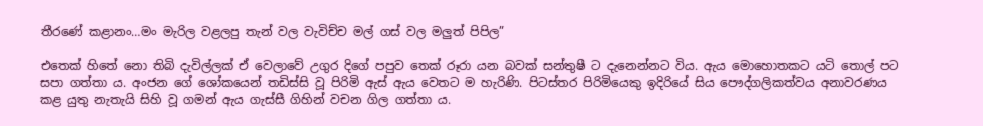තීරණේ කළානං…මං මැරිල වළලපු තැන් වල වැවිච්ච මල් ගස් වල මලුත් පිපිල”

එතෙක් හිතේ නො තිබි දැවිල්ලක් ඒ වෙලාවේ උගුර දිගේ පපුව තෙක් රූරා යන බවක් සන්තුෂී ට දැනෙන්නට විය. ඇය මොහොතකට යටි තොල් පට සපා ගත්තා ය. අංජන ගේ ශෝකයෙන් තඩිස්සි වූ පිරිමි ඇස් ඇය වෙතට ම හැරිණි. පිටස්තර පිරිමියෙකු ඉදිරියේ සිය පෞද්ගලිකත්වය අනාවරණය කළ යුතු නැතැයි සිහි වූ ගමන් ඇය ගැස්සී ගිහින් වචන ගිල ගත්තා ය.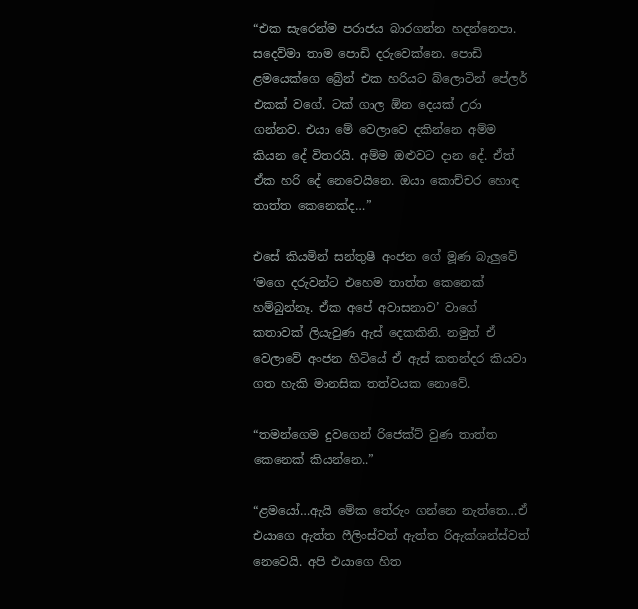“එක සැරෙන්ම පරාජය බාරගන්න හදන්නෙපා. සදෙව්මා තාම පොඩි දරුවෙක්නෙ. පොඩි ළමයෙක්ගෙ බ්‍රේන් එක හරියට බ්ලොටින් පේලර් එකක් වගේ. ටක් ගාල ඕන දෙයක් උරා ගන්නව. එයා මේ වෙලාවෙ දකින්නෙ අම්ම කියන දේ විතරයි. අම්ම ඔළුවට දාන දේ. ඒත් ඒක හරි දේ නෙවෙයිනෙ. ඔයා කොච්චර හොඳ තාත්ත කෙනෙක්ද…”

එසේ කියමින් සන්තුෂී අංජන ගේ මූණ බැලුවේ ‘මගෙ දරුවන්ට එහෙම තාත්ත කෙනෙක් හම්බුන්නෑ. ඒක අපේ අවාසනාව’ වාගේ කතාවක් ලියැවුණ ඇස් දෙකකිනි. නමුත් ඒ වෙලාවේ අංජන හිටියේ ඒ ඇස් කතන්දර කියවා ගත හැකි මානසික තත්වයක නොවේ.

“තමන්ගෙම දුවගෙන් රිජෙක්ට් වුණ තාත්ත කෙනෙක් කියන්නෙ..”

“ළමයෝ…ඇයි මේක තේරුං ගන්නෙ නැත්තෙ…ඒ එයාගෙ ඇත්ත ෆීලිංස්වත් ඇත්ත රිඇක්ශන්ස්වත් නෙවෙයි. අපි එයාගෙ හිත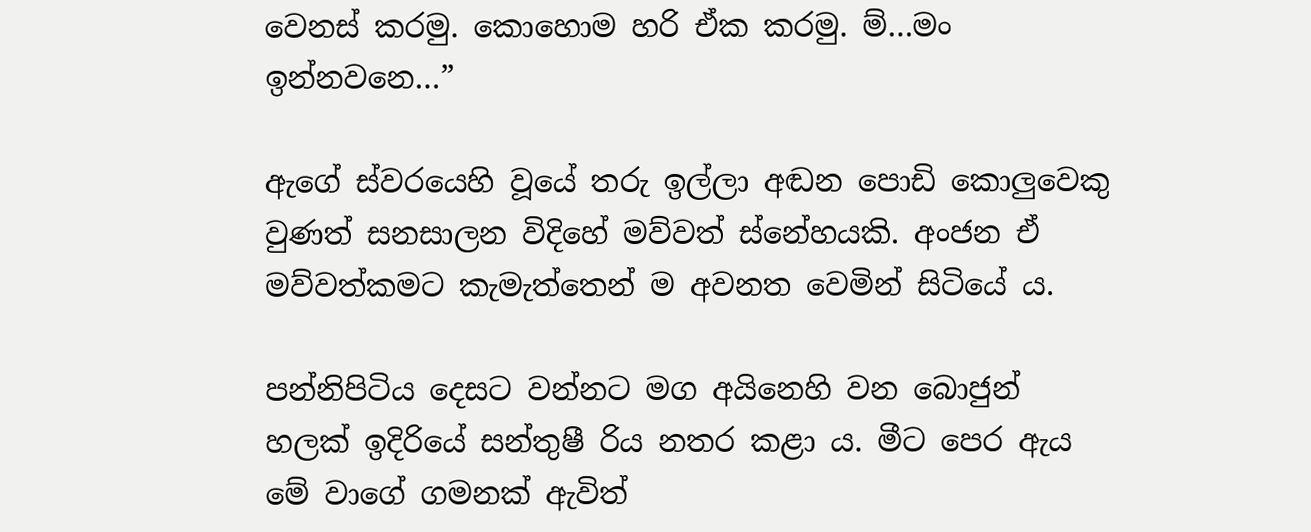වෙනස් කරමු. කොහොම හරි ඒක කරමු. ම්…මං ඉන්නවනෙ…”

ඇගේ ස්වරයෙහි වූයේ තරු ඉල්ලා අඬන පොඩි කොලුවෙකු වුණත් සනසාලන විදිහේ මව්වත් ස්නේහයකි. අංජන ඒ මව්වත්කමට කැමැත්තෙන් ම අවනත වෙමින් සිටියේ ය.

පන්නිපිටිය දෙසට වන්නට මග අයිනෙහි වන බොජුන් හලක් ඉදිරියේ සන්තුෂී රිය නතර කළා ය. මීට පෙර ඇය මේ වාගේ ගමනක් ඇවිත්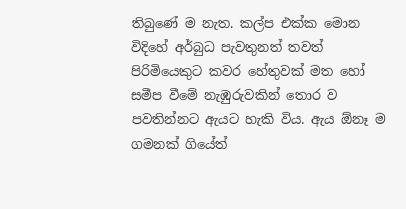තිබුණේ ම නැත. කල්ප එක්ක මොන විදිහේ අර්බුධ පැවතුනත් තවත් පිරිමියෙකුට කවර හේතුවක් මත හෝ සමීප වීමේ නැඹුරුවකින් තොර ව පවතින්නට ඇයට හැකි විය. ඇය ඕනෑ ම ගමනක් ගියේත්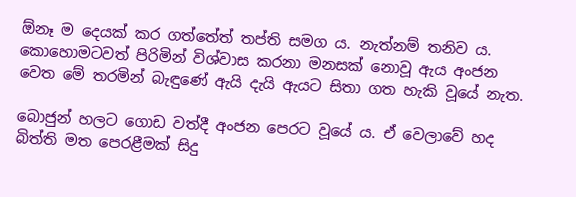ඕනෑ ම දෙයක් කර ගත්තේත් තප්ති සමග ය. නැත්නම් තනිව ය. කොහොමටවත් පිරිමින් විශ්වාස කරනා මනසක් නොවූ ඇය අංජන වෙත මේ තරමින් බැඳුණේ ඇයි දැයි ඇයට සිතා ගත හැකි වූයේ නැත.

බොජුන් හලට ගොඩ වත්දී අංජන පෙරට වූයේ ය. ඒ වෙලාවේ හද බිත්ති මත පෙරළීමක් සිදු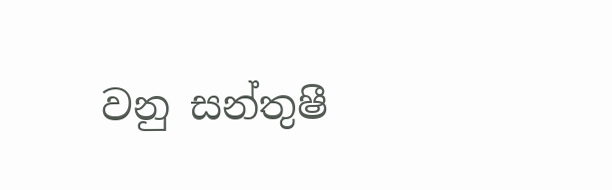වනු සන්තුෂී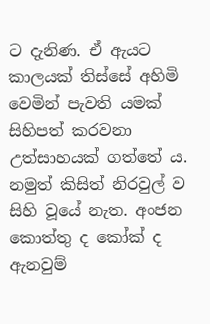ට දැනිණ. ඒ ඇයට කාලයක් තිස්සේ අහිමි වෙමින් පැවති යමක් සිහිපත් කරවනා උත්සාහයක් ගත්තේ ය. නමුත් කිසිත් නිරවුල් ව සිහි වූයේ නැත. අංජන කොත්තු ද කෝක් ද ඇනවුම්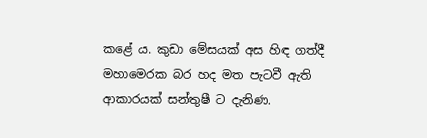කළේ ය. කුඩා මේසයක් අස හිඳ ගත්දී මහාමෙරක බර හද මත පැටවී ඇති ආකාරයක් සන්තුෂී ට දැනිණ.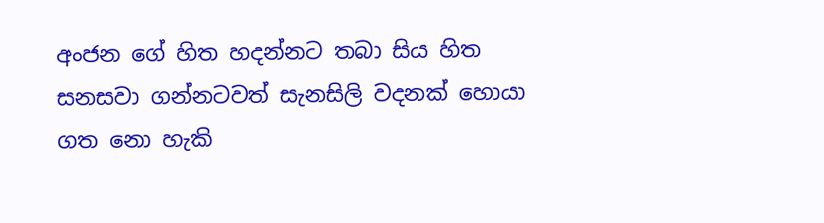අංජන ගේ හිත හදන්නට තබා සිය හිත සනසවා ගන්නටවත් සැනසිලි වදනක් හොයා ගත නො හැකි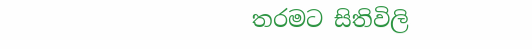තරමට සිතිවිලි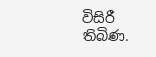විසිරී තිබිණ.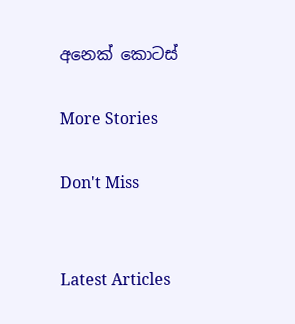අනෙක් කොටස්

More Stories

Don't Miss


Latest Articles